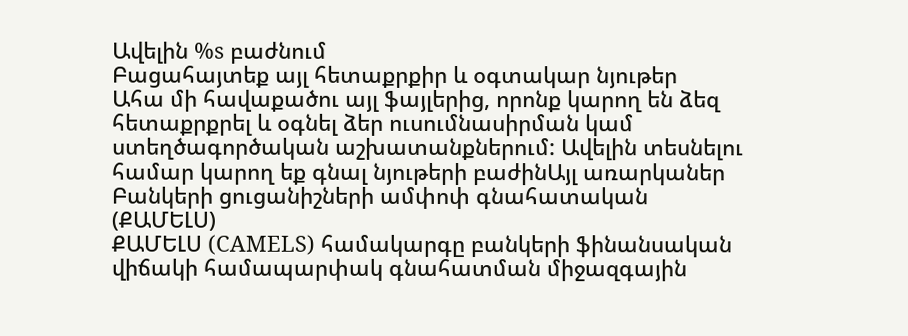Ավելին %s բաժնում
Բացահայտեք այլ հետաքրքիր և օգտակար նյութեր
Ահա մի հավաքածու այլ ֆայլերից, որոնք կարող են ձեզ հետաքրքրել և օգնել ձեր ուսումնասիրման կամ ստեղծագործական աշխատանքներում: Ավելին տեսնելու համար կարող եք գնալ նյութերի բաժինԱյլ առարկաներ
Բանկերի ցուցանիշների ամփոփ գնահատական (ՔԱՄԵԼՍ)
ՔԱՄԵԼՍ (CAMELS) համակարգը բանկերի ֆինանսական վիճակի համապարփակ գնահատման միջազգային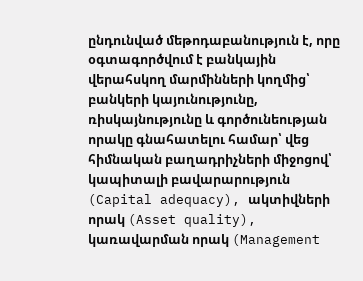ընդունված մեթոդաբանություն է, որը օգտագործվում է բանկային վերահսկող մարմինների կողմից՝ բանկերի կայունությունը, ռիսկայնությունը և գործունեության որակը գնահատելու համար՝ վեց հիմնական բաղադրիչների միջոցով՝ կապիտալի բավարարություն (Capital adequacy), ակտիվների որակ (Asset quality), կառավարման որակ (Management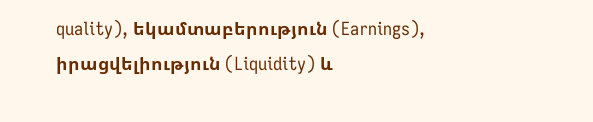quality), եկամտաբերություն (Earnings), իրացվելիություն (Liquidity) և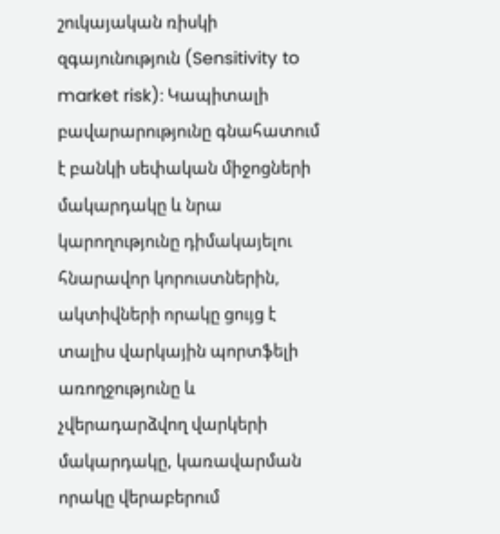շուկայական ռիսկի զգայունություն (Sensitivity to market risk)։ Կապիտալի բավարարությունը գնահատում է բանկի սեփական միջոցների մակարդակը և նրա կարողությունը դիմակայելու հնարավոր կորուստներին, ակտիվների որակը ցույց է տալիս վարկային պորտֆելի առողջությունը և չվերադարձվող վարկերի մակարդակը, կառավարման որակը վերաբերում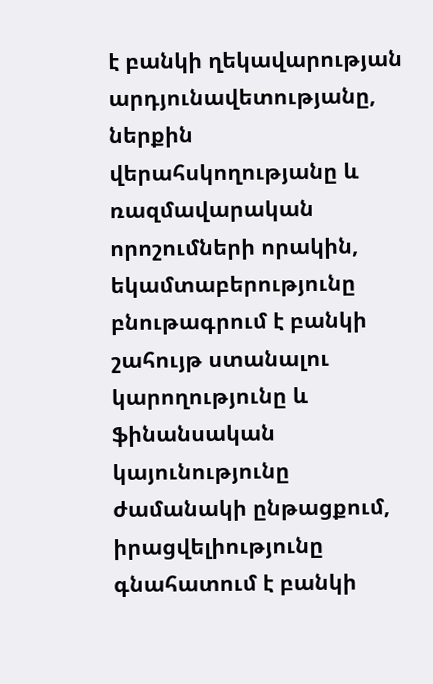է բանկի ղեկավարության արդյունավետությանը, ներքին վերահսկողությանը և ռազմավարական որոշումների որակին, եկամտաբերությունը բնութագրում է բանկի շահույթ ստանալու կարողությունը և ֆինանսական կայունությունը ժամանակի ընթացքում, իրացվելիությունը գնահատում է բանկի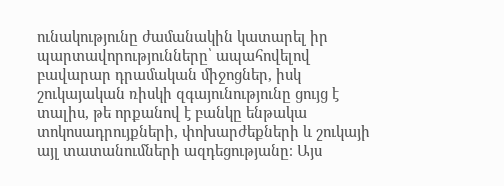ունակությունը ժամանակին կատարել իր պարտավորությունները՝ ապահովելով բավարար դրամական միջոցներ, իսկ շուկայական ռիսկի զգայունությունը ցույց է տալիս, թե որքանով է բանկը ենթակա տոկոսադրույքների, փոխարժեքների և շուկայի այլ տատանումների ազդեցությանը։ Այս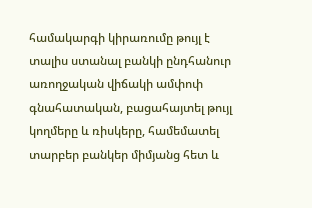համակարգի կիրառումը թույլ է տալիս ստանալ բանկի ընդհանուր առողջական վիճակի ամփոփ գնահատական, բացահայտել թույլ կողմերը և ռիսկերը, համեմատել տարբեր բանկեր միմյանց հետ և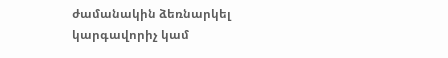ժամանակին ձեռնարկել կարգավորիչ կամ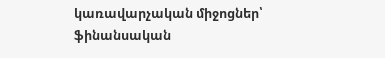կառավարչական միջոցներ՝ ֆինանսական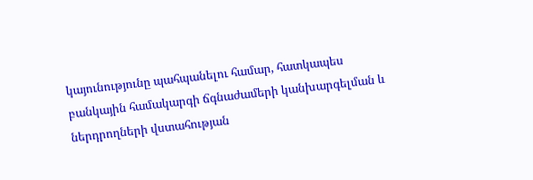կայունությունը պահպանելու համար, հատկապես բանկային համակարգի ճգնաժամերի կանխարգելման և ներդրողների վստահության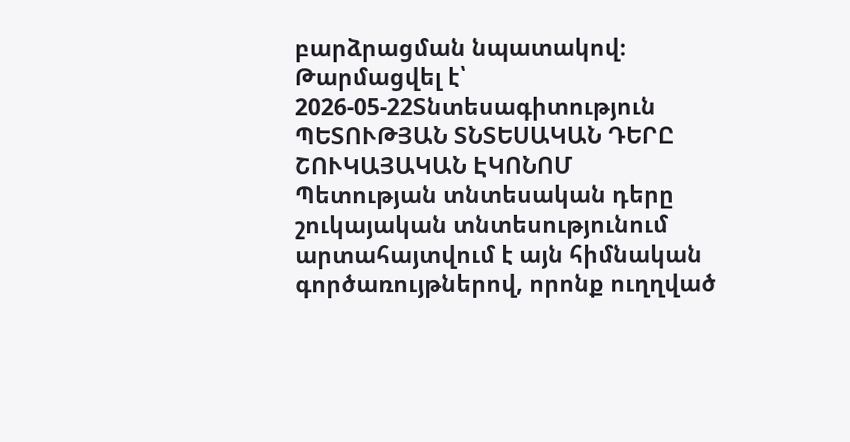բարձրացման նպատակով։
Թարմացվել է՝ 2026-05-22Տնտեսագիտություն
ՊԵՏՈՒԹՅԱՆ ՏՆՏԵՍԱԿԱՆ ԴԵՐԸ ՇՈՒԿԱՅԱԿԱՆ ԷԿՈՆՈՄ
Պետության տնտեսական դերը շուկայական տնտեսությունում արտահայտվում է այն հիմնական գործառույթներով, որոնք ուղղված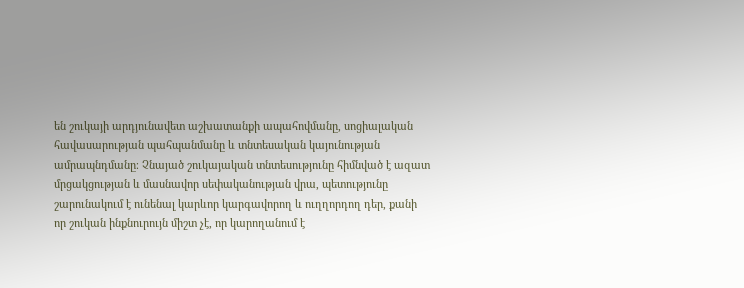են շուկայի արդյունավետ աշխատանքի ապահովմանը, սոցիալական հավասարության պահպանմանը և տնտեսական կայունության ամրապնդմանը։ Չնայած շուկայական տնտեսությունը հիմնված է ազատ մրցակցության և մասնավոր սեփականության վրա, պետությունը շարունակում է ունենալ կարևոր կարգավորող և ուղղորդող դեր, քանի որ շուկան ինքնուրույն միշտ չէ, որ կարողանում է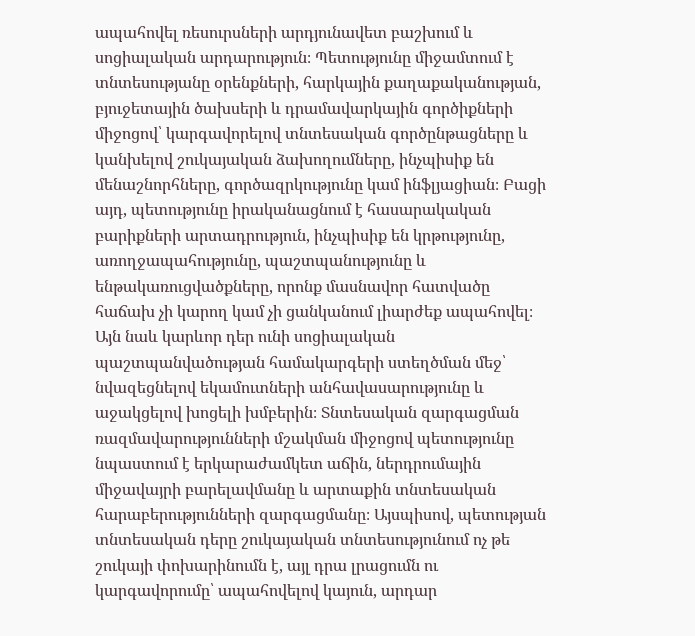ապահովել ռեսուրսների արդյունավետ բաշխում և սոցիալական արդարություն։ Պետությունը միջամտում է տնտեսությանը օրենքների, հարկային քաղաքականության, բյուջետային ծախսերի և դրամավարկային գործիքների միջոցով՝ կարգավորելով տնտեսական գործընթացները և կանխելով շուկայական ձախողումները, ինչպիսիք են մենաշնորհները, գործազրկությունը կամ ինֆլյացիան։ Բացի այդ, պետությունը իրականացնում է հասարակական բարիքների արտադրություն, ինչպիսիք են կրթությունը, առողջապահությունը, պաշտպանությունը և ենթակառուցվածքները, որոնք մասնավոր հատվածը հաճախ չի կարող կամ չի ցանկանում լիարժեք ապահովել։ Այն նաև կարևոր դեր ունի սոցիալական պաշտպանվածության համակարգերի ստեղծման մեջ՝ նվազեցնելով եկամուտների անհավասարությունը և աջակցելով խոցելի խմբերին։ Տնտեսական զարգացման ռազմավարությունների մշակման միջոցով պետությունը նպաստում է երկարաժամկետ աճին, ներդրումային միջավայրի բարելավմանը և արտաքին տնտեսական հարաբերությունների զարգացմանը։ Այսպիսով, պետության տնտեսական դերը շուկայական տնտեսությունում ոչ թե շուկայի փոխարինումն է, այլ դրա լրացումն ու կարգավորումը՝ ապահովելով կայուն, արդար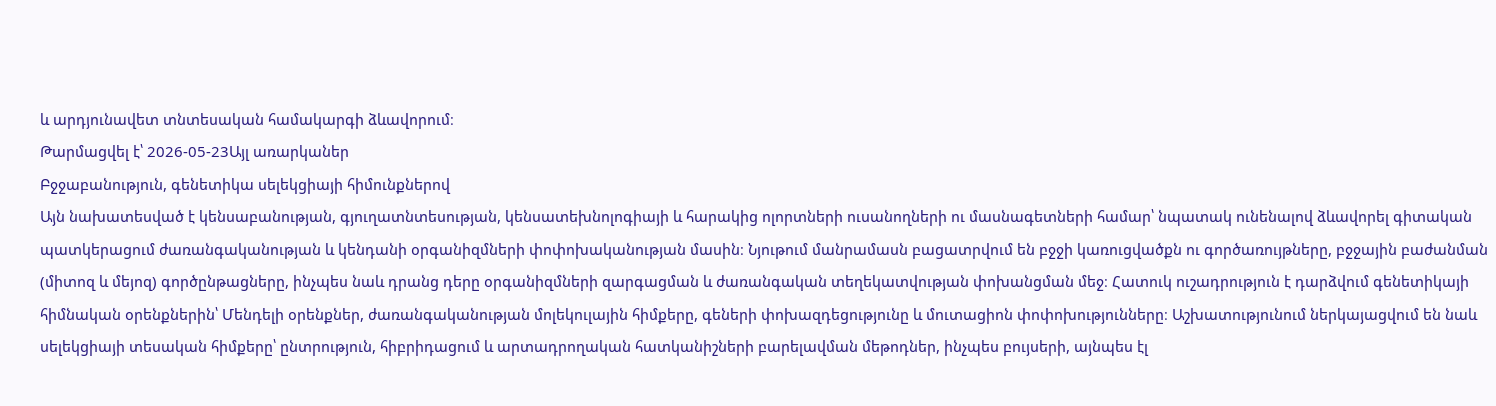և արդյունավետ տնտեսական համակարգի ձևավորում։
Թարմացվել է՝ 2026-05-23Այլ առարկաներ
Բջջաբանություն, գենետիկա սելեկցիայի հիմունքներով
Այն նախատեսված է կենսաբանության, գյուղատնտեսության, կենսատեխնոլոգիայի և հարակից ոլորտների ուսանողների ու մասնագետների համար՝ նպատակ ունենալով ձևավորել գիտական պատկերացում ժառանգականության և կենդանի օրգանիզմների փոփոխականության մասին։ Նյութում մանրամասն բացատրվում են բջջի կառուցվածքն ու գործառույթները, բջջային բաժանման (միտոզ և մեյոզ) գործընթացները, ինչպես նաև դրանց դերը օրգանիզմների զարգացման և ժառանգական տեղեկատվության փոխանցման մեջ։ Հատուկ ուշադրություն է դարձվում գենետիկայի հիմնական օրենքներին՝ Մենդելի օրենքներ, ժառանգականության մոլեկուլային հիմքերը, գեների փոխազդեցությունը և մուտացիոն փոփոխությունները։ Աշխատությունում ներկայացվում են նաև սելեկցիայի տեսական հիմքերը՝ ընտրություն, հիբրիդացում և արտադրողական հատկանիշների բարելավման մեթոդներ, ինչպես բույսերի, այնպես էլ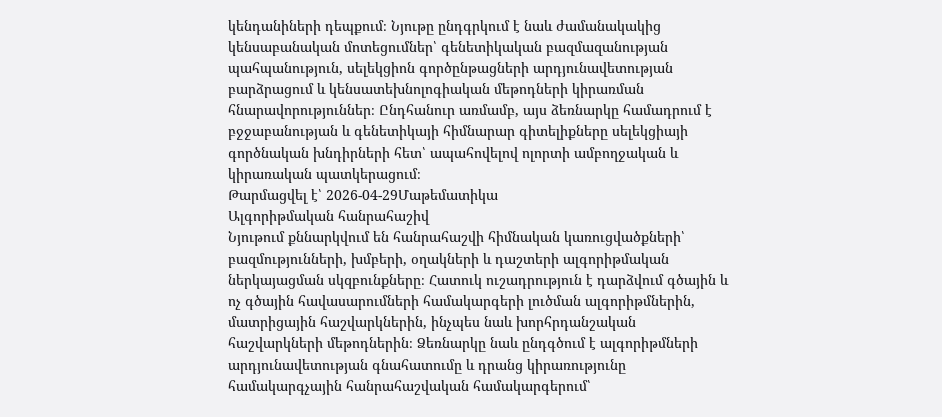կենդանիների դեպքում։ Նյութը ընդգրկում է նաև ժամանակակից կենսաբանական մոտեցումներ՝ գենետիկական բազմազանության պահպանություն, սելեկցիոն գործընթացների արդյունավետության բարձրացում և կենսատեխնոլոգիական մեթոդների կիրառման հնարավորություններ։ Ընդհանուր առմամբ, այս ձեռնարկը համադրում է բջջաբանության և գենետիկայի հիմնարար գիտելիքները սելեկցիայի գործնական խնդիրների հետ՝ ապահովելով ոլորտի ամբողջական և կիրառական պատկերացում։
Թարմացվել է՝ 2026-04-29Մաթեմատիկա
Ալգորիթմական հանրահաշիվ
Նյութում քննարկվում են հանրահաշվի հիմնական կառուցվածքների՝ բազմությունների, խմբերի, օղակների և դաշտերի ալգորիթմական ներկայացման սկզբունքները։ Հատուկ ուշադրություն է դարձվում գծային և ոչ գծային հավասարումների համակարգերի լուծման ալգորիթմներին, մատրիցային հաշվարկներին, ինչպես նաև խորհրդանշական հաշվարկների մեթոդներին։ Ձեռնարկը նաև ընդգծում է ալգորիթմների արդյունավետության գնահատումը և դրանց կիրառությունը համակարգչային հանրահաշվական համակարգերում՝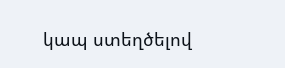կապ ստեղծելով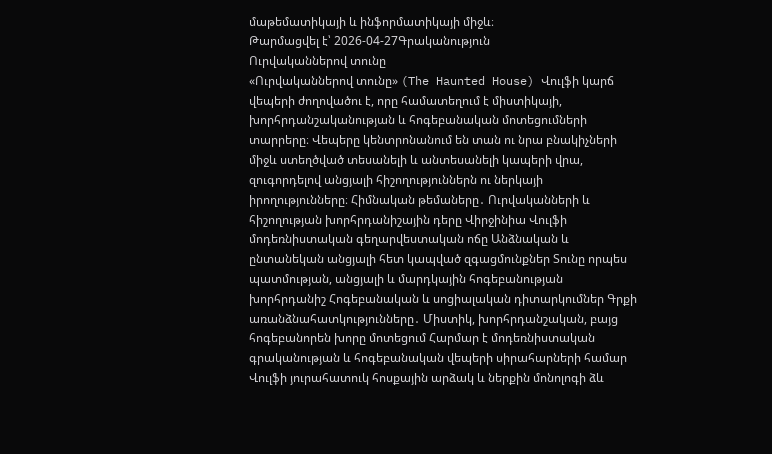մաթեմատիկայի և ինֆորմատիկայի միջև։
Թարմացվել է՝ 2026-04-27Գրականություն
Ուրվականներով տունը
«Ուրվականներով տունը» (The Haunted House) Վուլֆի կարճ վեպերի ժողովածու է, որը համատեղում է միստիկայի, խորհրդանշականության և հոգեբանական մոտեցումների տարրերը։ Վեպերը կենտրոնանում են տան ու նրա բնակիչների միջև ստեղծված տեսանելի և անտեսանելի կապերի վրա, զուգորդելով անցյալի հիշողություններն ու ներկայի իրողությունները։ Հիմնական թեմաները․ Ուրվականների և հիշողության խորհրդանիշային դերը Վիրջինիա Վուլֆի մոդեռնիստական գեղարվեստական ոճը Անձնական և ընտանեկան անցյալի հետ կապված զգացմունքներ Տունը որպես պատմության, անցյալի և մարդկային հոգեբանության խորհրդանիշ Հոգեբանական և սոցիալական դիտարկումներ Գրքի առանձնահատկությունները․ Միստիկ, խորհրդանշական, բայց հոգեբանորեն խորը մոտեցում Հարմար է մոդեռնիստական գրականության և հոգեբանական վեպերի սիրահարների համար Վուլֆի յուրահատուկ հոսքային արձակ և ներքին մոնոլոգի ձև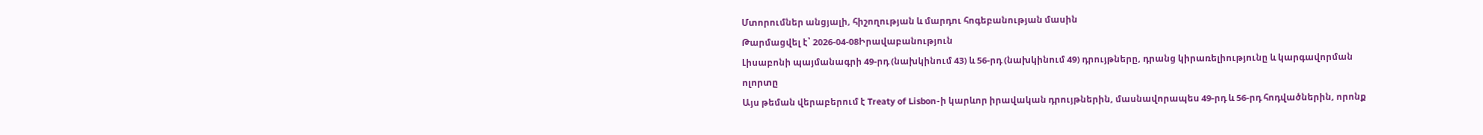Մտորումներ անցյալի, հիշողության և մարդու հոգեբանության մասին
Թարմացվել է՝ 2026-04-08Իրավաբանություն
Լիսաբոնի պայմանագրի 49-րդ (նախկինում 43) և 56-րդ (նախկինում 49) դրույթները, դրանց կիրառելիությունը և կարգավորման ոլորտը
Այս թեման վերաբերում է Treaty of Lisbon-ի կարևոր իրավական դրույթներին, մասնավորապես 49-րդ և 56-րդ հոդվածներին, որոնք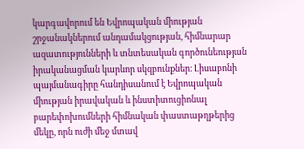կարգավորում են Եվրոպական միության շրջանակներում անդամակցության, հիմնարար ազատությունների և տնտեսական գործունեության իրականացման կարևոր սկզբունքներ։ Լիսաբոնի պայմանագիրը հանդիսանում է Եվրոպական միության իրավական և ինստիտուցիոնալ բարեփոխումների հիմնական փաստաթղթերից մեկը, որն ուժի մեջ մտավ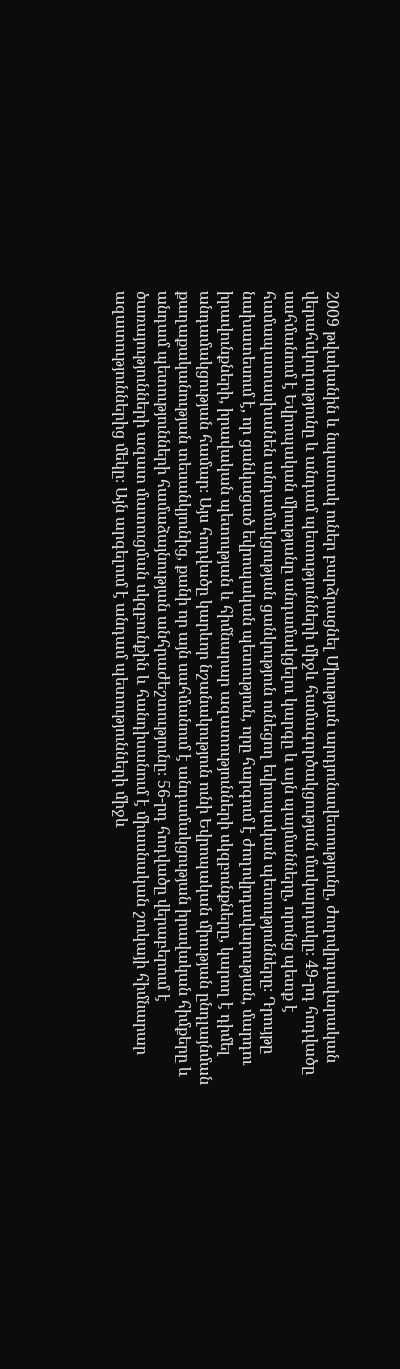2009 թվականին և նպատակ ուներ բարձրացնել Միության արդյունավետությունը, ժողովրդավարական վերահսկողությունը և անդամ պետությունների միջև համագործակցության մակարդակը։ 49-րդ հոդվածը սահմանում է Եվրոպական միությանը անդամակցելու կարգը և այն պայմանները, որոնց պետք է համապատասխանեն անդամակցության ցանկություն ունեցող եվրոպական պետությունները։ Դրույթը նախատեսում է, որ ցանկացած եվրոպական պետություն, որը հարգում է ժողովրդավարության, մարդու իրավունքների, իրավական պետության և հիմնարար ազատությունների սկզբունքները, կարող է դիմել անդամակցության համար։ Այս հոդվածը կարևոր նշանակություն ունի Եվրոպական միության ընդլայնման քաղաքականության տեսանկյունից, քանի որ այն սահմանում է անդամակցության իրավական հիմքերը և անդամ պետությունների համաձայնության անհրաժեշտությունը։ 56-րդ հոդվածը վերաբերում է ծառայությունների ազատ մատուցման սկզբունքին և հանդիսանում է միասնական շուկայի հիմնարար ազատություններից մեկը։ Այն արգելում է անդամ պետությունների միջև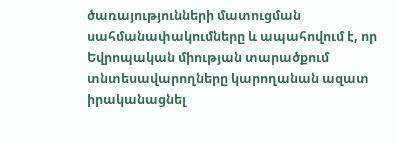ծառայությունների մատուցման սահմանափակումները և ապահովում է, որ Եվրոպական միության տարածքում տնտեսավարողները կարողանան ազատ իրականացնել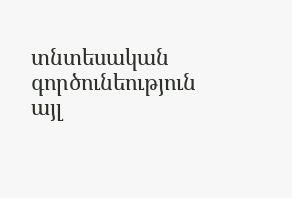տնտեսական գործունեություն այլ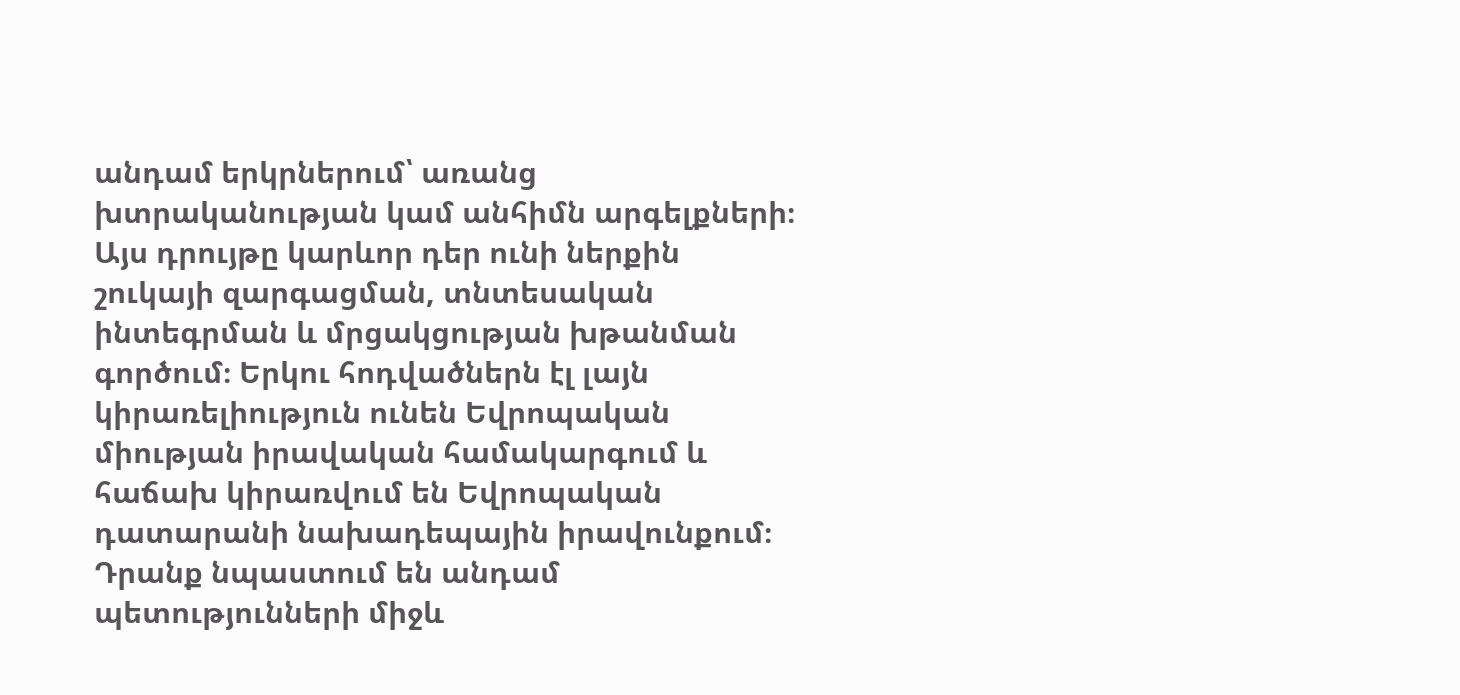անդամ երկրներում՝ առանց խտրականության կամ անհիմն արգելքների։ Այս դրույթը կարևոր դեր ունի ներքին շուկայի զարգացման, տնտեսական ինտեգրման և մրցակցության խթանման գործում։ Երկու հոդվածներն էլ լայն կիրառելիություն ունեն Եվրոպական միության իրավական համակարգում և հաճախ կիրառվում են Եվրոպական դատարանի նախադեպային իրավունքում։ Դրանք նպաստում են անդամ պետությունների միջև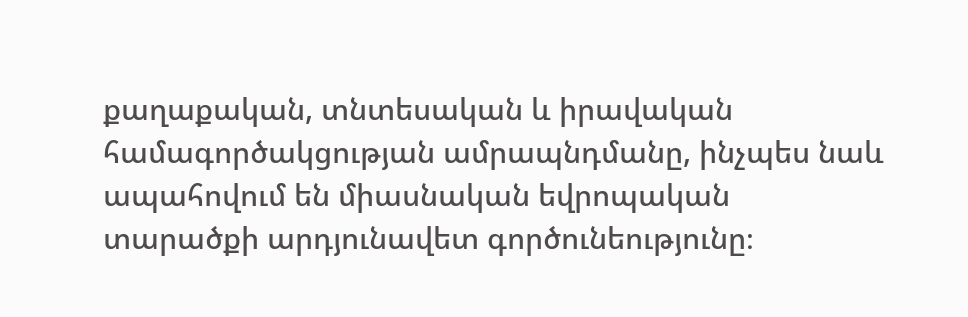քաղաքական, տնտեսական և իրավական համագործակցության ամրապնդմանը, ինչպես նաև ապահովում են միասնական եվրոպական տարածքի արդյունավետ գործունեությունը։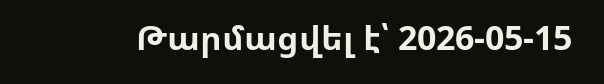Թարմացվել է՝ 2026-05-15